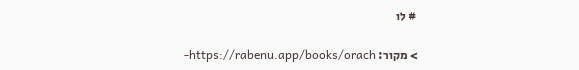# לו

> מקור: https://rabenu.app/books/orach-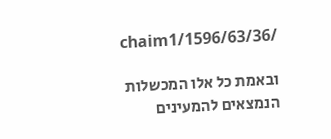chaim1/1596/63/36/

ובאמת כל אלו המכשלות הנמצאים להמעינים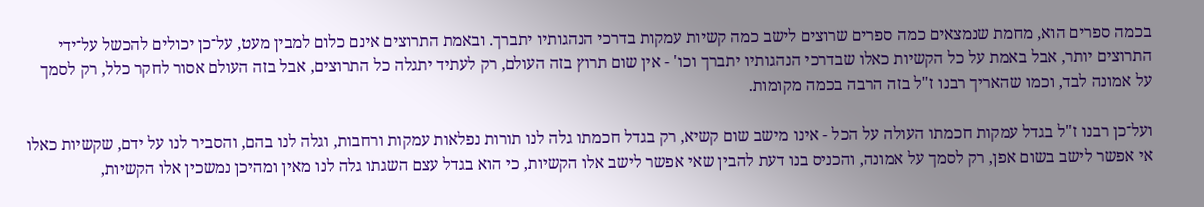בכמה ספרים הוא, מחמת שנמצאים כמה ספרים שרוצים לישב כמה קשיות עמקות בדרכי הנהגותיו יתברך. ובאמת התרוצים אינם כלום למבין מעט, על־כן יכולים להכשל על־ידי התרוצים יותר, אבל באמת על כל הקשיות כאלו שבדרכי הנהגותיו יתברך וכו' - אין שום תרוץ בזה העולם, רק לעתיד יתגלה כל התרוצים, אבל בזה העולם אסור לחקר כלל, רק לסמך על אמונה לבד, וכמו שהאריך רבנו ז"ל בזה הרבה בכמה מקומות.

ועל־כן רבנו ז"ל בגדל עמקות חכמתו העולה על הכל - אינו מישב שום קשיא, רק בגדל חכמתו גלה לנו תורות נפלאות עמקות ורחבות, וגלה לנו בהם, והסביר לנו על ידם, שקשיות כאלו אי אפשר לישב בשום אפן, רק לסמך על אמונה, והכניס בנו דעת להבין שאי אפשר לישב אלו הקשיות, כי הוא בגדל עצם השגתו גלה לנו מאין ומהיכן נמשכין אלו הקשיות,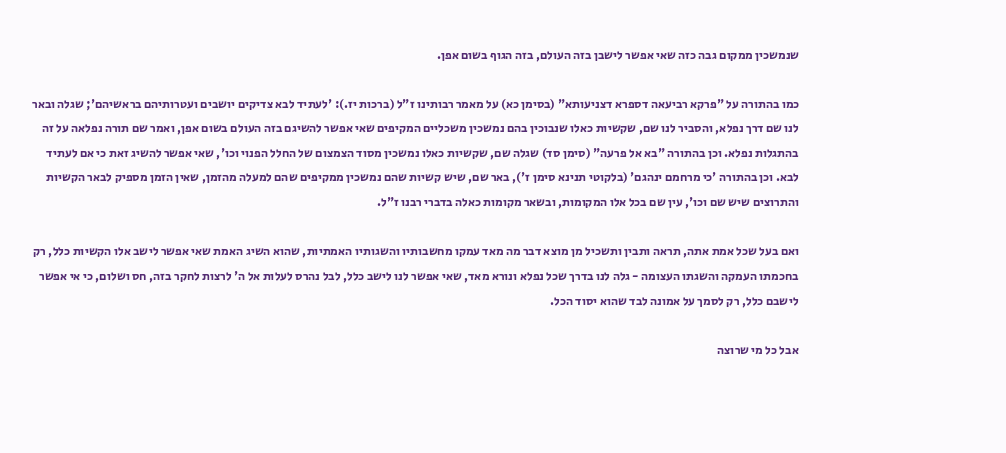שנמשכין ממקום גבה כזה שאי אפשר לישבן בזה העולם, בזה הגוף בשום אפן.

כמו בהתורה על "פרקא רביעאה דספרא דצניעותא" (בסימן כא) על מאמר רבותינו ז"ל (ברכות יז.): 'לעתיד לבא צדיקים יושבים ועטרותיהם בראשיהם'; שגלה ובאר לנו שם דרך נפלא, והסביר לנו שם, שקשיות כאלו שנבוכין בהם נמשכין משכליים המקיפים שאי אפשר להשיגם בזה העולם בשום אפן, ואמר שם תורה נפלאה על זה בהתגלות נפלא. וכן בהתורה "בא אל פרעה" (סימן סד) שגלה שם, שקשיות כאלו נמשכין מסוד הצמצום של החלל הפנוי וכו', שאי אפשר להשיג זאת כי אם לעתיד לבא. וכן בהתורה 'כי מרחמם ינהגם' (בלקוטי תנינא סימן ז'), באר שם, שיש קשיות שהם נמשכין ממקיפים שהם למעלה מהזמן, שאין הזמן מספיק לבאר הקשיות והתרוצים שיש שם וכו', עין שם בכל אלו המקומות, ובשאר מקומות כאלה בדברי רבנו ז"ל.

ואם בעל שכל אמת אתה, תראה ותבין ותשכיל מן מוצא דבר מה מאד עמקו מחשבותיו והשגותיו האמתיות, שהוא השיג האמת שאי אפשר לישב אלו הקשיות כלל, רק בחכמתו העמקה והשגתו העצומה - גלה לנו בדרך שכל נפלא ונורא מאד, שאי אפשר לנו לישב כלל, לבל נהרס לעלות אל ה' לרצות לחקר בזה, חס ושלום, כי אי אפשר לישבם כלל, רק לסמך על אמונה לבד שהוא יסוד הכל.

אבל כל מי שרוצה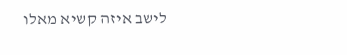לישב איזה קשיא מאלו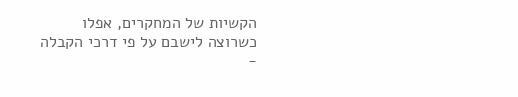הקשיות של המחקרים, אפלו כשרוצה לישבם על פי דרכי הקבלה -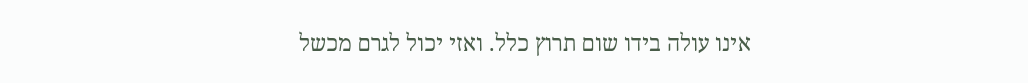אינו עולה בידו שום תרוץ כלל. ואזי יכול לגרם מכשל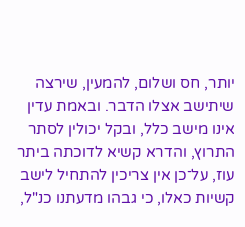יותר, חס ושלום, להמעין, שירצה שיתישב אצלו הדבר. ובאמת עדין אינו מישב כלל, ובקל יכולין לסתר התרוץ, והדרא קשיא לדוכתה ביתר עוז, על־כן אין צריכין להתחיל לישב קשיות כאלו, כי גבהו מדעתנו כנ"ל,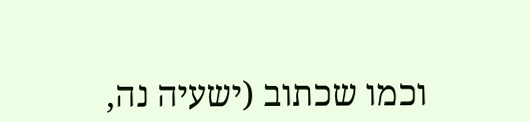וכמו שכתוב (ישעיה נה,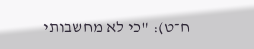ח־ט): "כי לא מחשבותי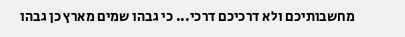מחשבותיכם ולא דרכיכם דרכי... כי גבהו שמים מארץ כן גבהו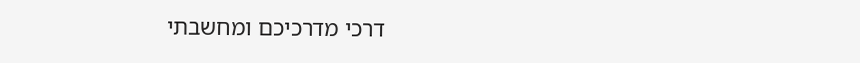דרכי מדרכיכם ומחשבתי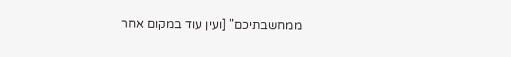ממחשבתיכם" [ועין עוד במקום אחר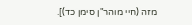מזה (חיי מוהר"ן סימן כד)].